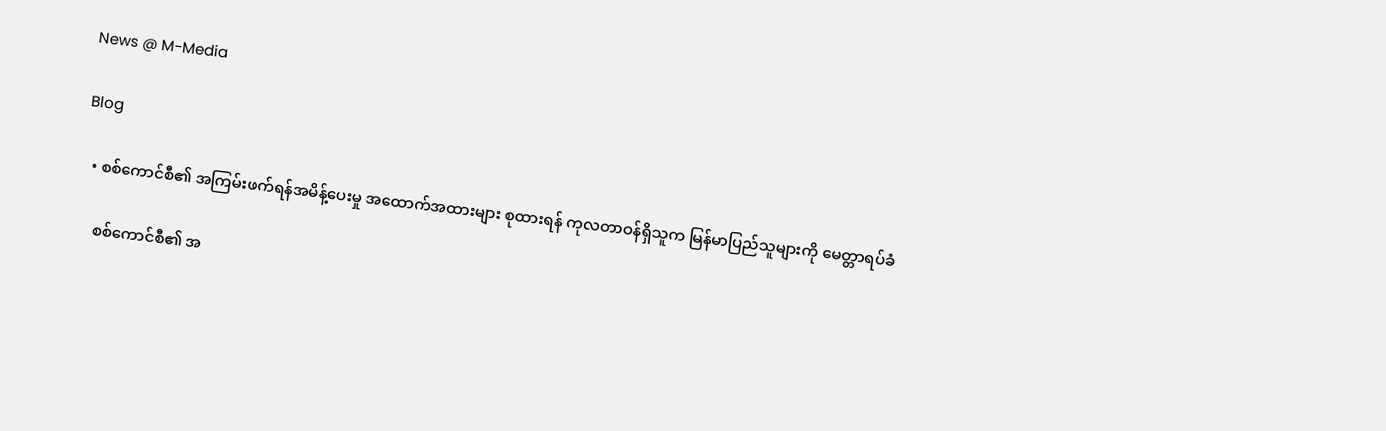News @ M-Media

Blog

  • စစ်ကောင်စီ၏ အကြမ်းဖက်ရန်အမိန့်ပေးမှု အထောက်အထားများ စုထားရန် ကုလတာဝန်ရှိသူက မြန်မာပြည်သူများကို မေတ္တာရပ်ခံ

    စစ်ကောင်စီ၏ အ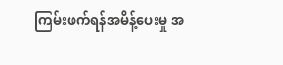ကြမ်းဖက်ရန်အမိန့်ပေးမှု အ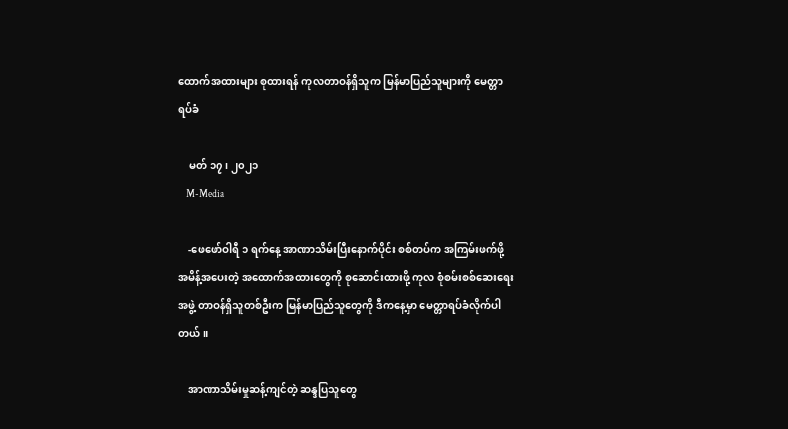ထောက်အထားများ စုထားရန် ကုလတာဝန်ရှိသူက မြန်မာပြည်သူများကို မေတ္တာရပ်ခံ

    မတ် ၁၇၊ ၂၀၂၁
    M-Media

    -ဖေဖော်ဝါရီ ၁ ရက်နေ့ အာဏာသိမ်းပြီးနောက်ပိုင်း စစ်တပ်က အကြမ်းဖက်ဖို့ အမိန့်အပေးတဲ့ အထောက်အထားတွေကို စုဆောင်းထားဖို့ ကုလ စုံစမ်းစစ်ဆေးရေးအဖွဲ့ တာဝန်ရှိသူတစ်ဦးက မြန်မာပြည်သူတွေကို ဒီကနေ့မှာ မေတ္တာရပ်ခံလိုက်ပါတယ်။

    အာဏာသိမ်းမှုဆန့်ကျင်တဲ့ ဆန္ဒပြသူတွေ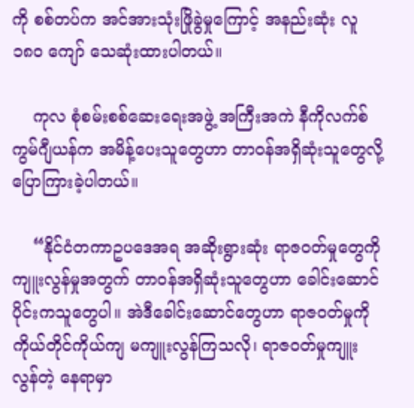ကို စစ်တပ်က အင်အားသုံးဖြိုခွဲမှုကြောင့် အနည်းဆုံး လူ ၁၈၀ ကျော် သေဆုံးထားပါတယ်။

    ကုလ စုံစမ်းစစ်ဆေးရေးအဖွဲ့ အကြီးအကဲ နီကိုလက်စ် ကွမ်ဂျီယန်က အမိန့်ပေးသူတွေဟာ တာဝန်အရှိဆုံးသူတွေလို့ ပြောကြားခဲ့ပါတယ်။

    “နိုင်ငံတကာဥပဒေအရ အဆိုးရွားဆုံး ရာဇဝတ်မှုတွေကို ကျူးလွန်မှုအတွက် တာဝန်အရှိဆုံးသူတွေဟာ ခေါင်းဆောင်ပိုင်းကသူတွေပါ။ အဲဒီခေါင်းဆောင်တွေဟာ ရာဇဝတ်မှုကို ကိုယ်တိုင်ကိုယ်ကျ မကျူးလွန်ကြသလို၊ ရာဇဝတ်မှုကျူးလွန်တဲ့ နေရာမှာ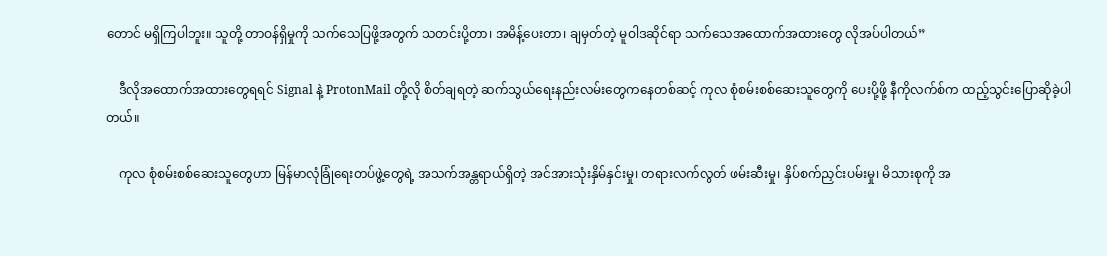တောင် မရှိကြပါဘူး။ သူတို့ တာဝန်ရှိမှုကို သက်သေပြဖို့အတွက် သတင်းပို့တာ၊ အမိန့်ပေးတာ၊ ချမှတ်တဲ့ မူဝါဒဆိုင်ရာ သက်သေအထောက်အထားတွေ လိုအပ်ပါတယ်”

    ဒီလိုအထောက်အထားတွေရရင် Signal နဲ့ ProtonMail တို့လို စိတ်ချရတဲ့ ဆက်သွယ်ရေးနည်းလမ်းတွေကနေတစ်ဆင့် ကုလ စုံစမ်းစစ်ဆေးသူတွေကို ပေးပို့ဖို့ နီကိုလက်စ်က ထည့်သွင်းပြောဆိုခဲ့ပါတယ်။

    ကုလ စုံစမ်းစစ်ဆေးသူတွေဟာ မြန်မာလုံခြုံရေးတပ်ဖွဲ့တွေရဲ့ အသက်အန္တရာယ်ရှိတဲ့ အင်အားသုံးနှိမ်နှင်းမှု၊ တရားလက်လွတ် ဖမ်းဆီးမှု၊ နှိပ်စက်ညှင်းပမ်းမှု၊ မိသားစုကို အ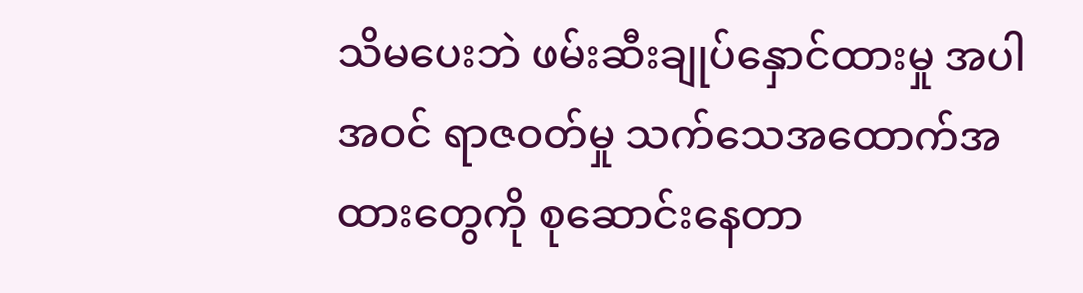သိမပေးဘဲ ဖမ်းဆီးချုပ်နှောင်ထားမှု အပါအဝင် ရာဇဝတ်မှု သက်သေအထောက်အထားတွေကို စုဆောင်းနေတာ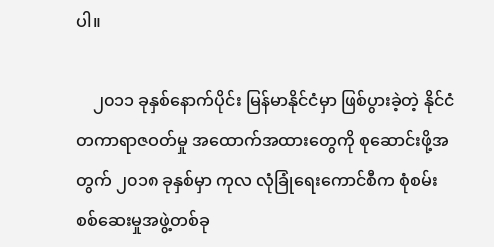ပါ။

    ၂၀၁၁ ခုနှစ်နောက်ပိုင်း မြန်မာနိုင်ငံမှာ ဖြစ်ပွားခဲ့တဲ့ နိုင်ငံတကာရာဇဝတ်မှု အထောက်အထားတွေကို စုဆောင်းဖို့အတွက် ၂၀၁၈ ခုနှစ်မှာ ကုလ လုံခြုံရေးကောင်စီက စုံစမ်းစစ်ဆေးမှုအဖွဲ့တစ်ခု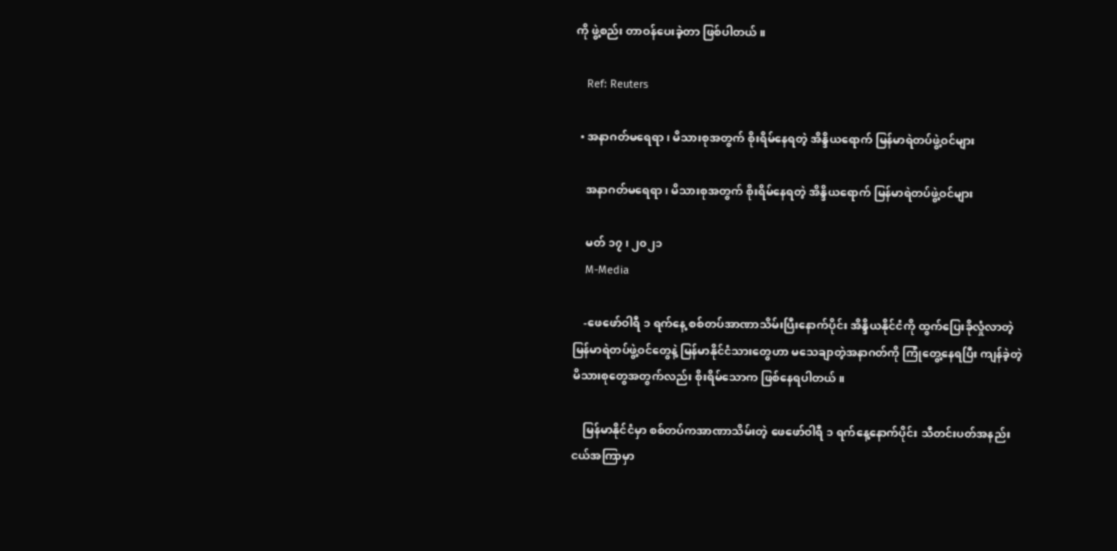ကို ဖွဲ့စည်း တာဝန်ပေးခဲ့တာ ဖြစ်ပါတယ်။

    Ref: Reuters

  • အနာဂတ်မရေရာ၊ မိသားစုအတွက် စိုးရိမ်နေရတဲ့ အိန္ဒိယရောက် မြန်မာရဲတပ်ဖွဲ့ဝင်များ

    အနာဂတ်မရေရာ၊ မိသားစုအတွက် စိုးရိမ်နေရတဲ့ အိန္ဒိယရောက် မြန်မာရဲတပ်ဖွဲ့ဝင်များ

    မတ် ၁၇၊ ၂၀၂၁
    M-Media

    -ဖေဖော်ဝါရီ ၁ ရက်နေ့ စစ်တပ်အာဏာသိမ်းပြီးနောက်ပိုင်း အိန္ဒိယနိုင်ငံကို ထွက်ပြေးခိုလှုံလာတဲ့ မြန်မာရဲတပ်ဖွဲ့ဝင်တွေနဲ့ မြန်မာနိုင်ငံသားတွေဟာ မသေချာတဲ့အနာဂတ်ကို ကြုံတွေ့နေရပြီး ကျန်ခဲ့တဲ့ မိသားစုတွေအတွက်လည်း စိုးရိမ်သောက ဖြစ်နေရပါတယ်။

    မြန်မာနိုင်ငံမှာ စစ်တပ်ကအာဏာသိမ်းတဲ့ ဖေဖော်ဝါရီ ၁ ရက်နေ့နောက်ပိုင်း သီတင်းပတ်အနည်းငယ်အကြာမှာ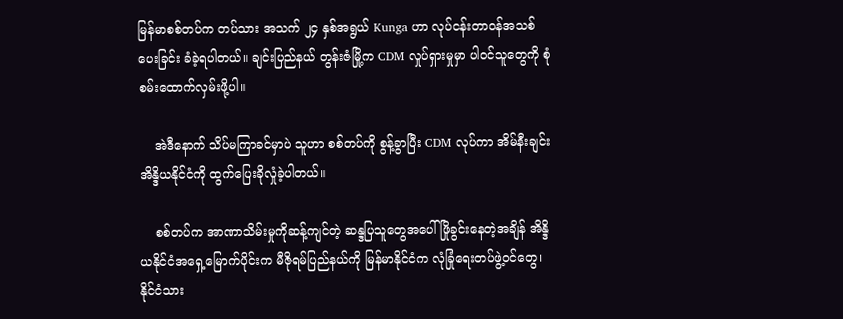မြန်မာစစ်တပ်က တပ်သား အသက် ၂၄ နှစ်အရွယ် Kunga ဟာ လုပ်ငန်းတာဝန်အသစ် ပေးခြင်း ခံခဲ့ရပါတယ်။ ချင်းပြည်နယ် တွန်းဇံမြို့က CDM လှုပ်ရှားမှုမှာ ပါဝင်သူတွေကို စုံစမ်းထောက်လှမ်းဖို့ပါ။

    အဲဒီနောက် သိပ်မကြာခင်မှာပဲ သူဟာ စစ်တပ်ကို စွန့်ခွာပြီး CDM လုပ်ကာ အိမ်နီးချင်း အိန္ဒိယနိုင်ငံကို ထွက်ပြေးခိုလှုံခဲ့ပါတယ်။

    စစ်တပ်က အာဏာသိမ်းမှုကိုဆန့်ကျင်တဲ့ ဆန္ဒပြသူတွေအပေါ် ဖြိုခွင်းနေတဲ့အချိန် အိန္ဒိယနိုင်ငံအရှေ့မြောက်ပိုင်းက မီဇိုရမ်ပြည်နယ်ကို မြန်မာနိုင်ငံက လုံခြုံရေးတပ်ဖွဲ့ဝင်တွေ၊ နိုင်ငံသား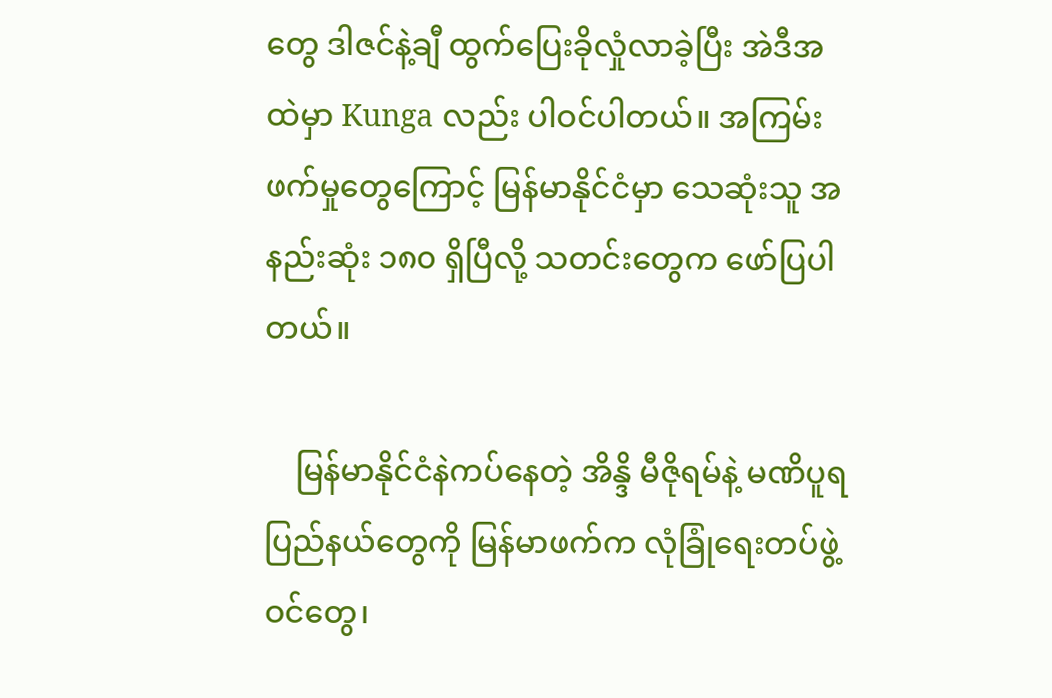တွေ ဒါဇင်နဲ့ချီ ထွက်ပြေးခိုလှုံလာခဲ့ပြီး အဲဒီအထဲမှာ Kunga လည်း ပါဝင်ပါတယ်။ အကြမ်းဖက်မှုတွေကြောင့် မြန်မာနိုင်ငံမှာ သေဆုံးသူ အနည်းဆုံး ၁၈၀ ရှိပြီလို့ သတင်းတွေက ဖော်ပြပါတယ်။

    မြန်မာနိုင်ငံနဲကပ်နေတဲ့ အိန္ဒိ မီဇိုရမ်နဲ့ မဏိပူရပြည်နယ်တွေကို မြန်မာဖက်က လုံခြုံရေးတပ်ဖွဲ့ဝင်တွေ၊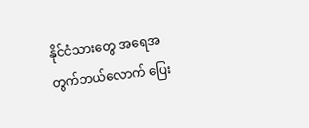နိုင်ငံသားတွေ အရေအတွက်ဘယ်လောက် ပြေး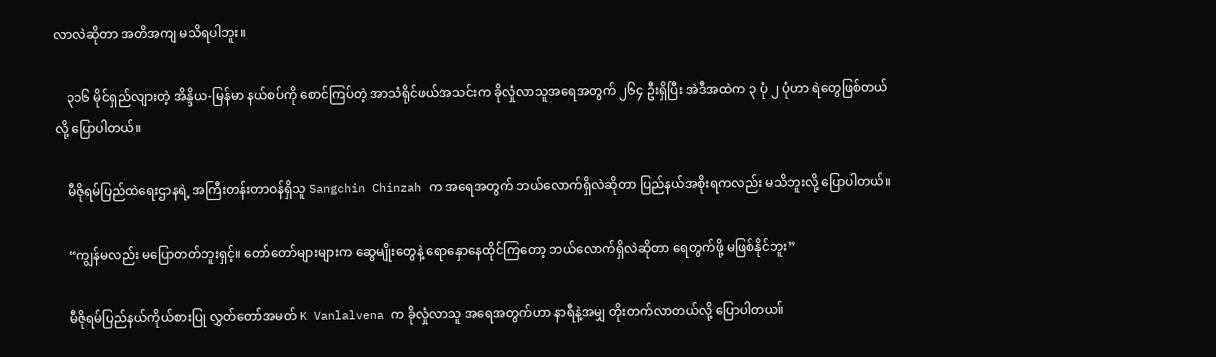လာလဲဆိုတာ အတိအကျ မသိရပါဘူး။

    ၃၁၆ မိုင်ရှည်လျားတဲ့ အိန္ဒိယ-မြန်မာ နယ်စပ်ကို စောင်ကြပ်တဲ့ အာသံရိုင်ဖယ်အသင်းက ခိုလှုံလာသူအရေအတွက် ၂၆၄ ဦးရှိပြီး အဲဒီအထဲက ၃ ပုံ ၂ ပုံဟာ ရဲတွေဖြစ်တယ်လို့ ပြောပါတယ်။

    မီဇိုရမ်ပြည်ထဲရေးဌာနရဲ့ အကြီးတန်းတာဝန်ရှိသူ Sangchin Chinzah က အရေအတွက် ဘယ်လောက်ရှိလဲဆိုတာ ပြည်နယ်အစိုးရကလည်း မသိဘူးလို့ ပြောပါတယ်။

    “ကျွန်မလည်း မပြောတတ်ဘူးရှင့်။ တော်တော်များများက ဆွေမျိုးတွေနဲ့ ရောနှောနေထိုင်ကြတော့ ဘယ်လောက်ရှိလဲဆိုတာ ရေတွက်ဖို့ မဖြစ်နိုင်ဘူး”

    မီဇိုရမ်ပြည်နယ်ကိုယ်စားပြု လွှတ်တော်အမတ် K Vanlalvena က ခိုလှုံလာသူ အရေအတွက်ဟာ နာရီနဲ့အမျှ တိုးတက်လာတယ်လို့ ပြောပါတယ။်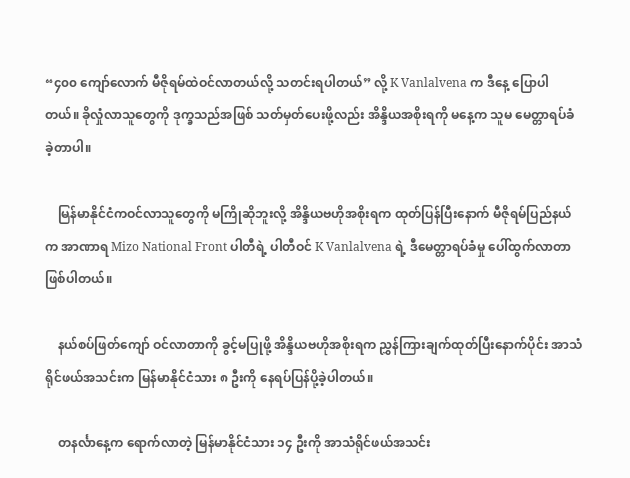“၄၀၀ ကျော်လောက် မီဇိုရမ်ထဲဝင်လာတယ်လို့ သတင်းရပါတယ်” လို့ K Vanlalvena က ဒီနေ့ ပြောပါတယ်။ ခိုလှုံလာသူတွေကို ဒုက္ခသည်အဖြစ် သတ်မှတ်ပေးဖို့လည်း အိန္ဒိယအစိုးရကို မနေ့က သူမ မေတ္တာရပ်ခံခဲ့တာပါ။

    မြန်မာနိုင်ငံကဝင်လာသူတွေကို မကြိုဆိုဘူးလို့ အိန္ဒိယဗဟိုအစိုးရက ထုတ်ပြန်ပြီးနောက် မီဇိုရမ်ပြည်နယ်က အာဏာရ Mizo National Front ပါတီရဲ့ ပါတီဝင် K Vanlalvena ရဲ့ ဒီမေတ္တာရပ်ခံမှု ပေါ်ထွက်လာတာ ဖြစ်ပါတယ်။

    နယ်စပ်ဖြတ်ကျော် ဝင်လာတာကို ခွင့်မပြုဖို့ အိန္ဒိယဗဟိုအစိုးရက ညွှန်ကြားချက်ထုတ်ပြီးနောက်ပိုင်း အာသံရိုင်ဖယ်အသင်းက မြန်မာနိုင်ငံသား ၈ ဦးကို နေရပ်ပြန်ပို့ခဲ့ပါတယ်။

    တနင်္လာနေ့က ရောက်လာတဲ့ မြန်မာနိုင်ငံသား ၁၄ ဦးကို အာသံရိုင်ဖယ်အသင်း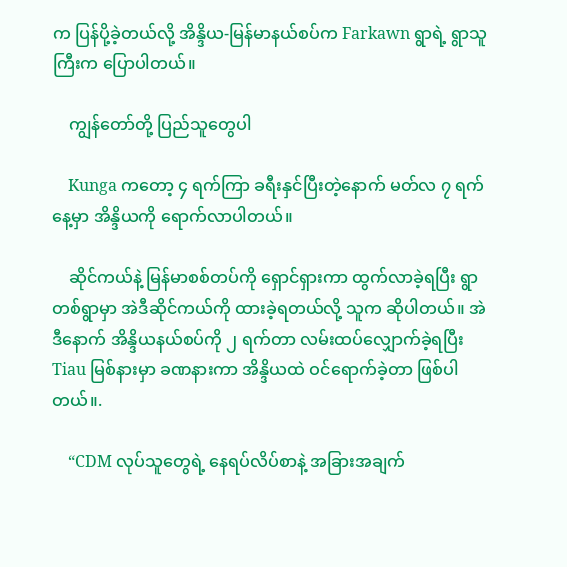က ပြန်ပို့ခဲ့တယ်လို့ အိန္ဒိယ-မြန်မာနယ်စပ်က Farkawn ရွာရဲ့ ရွာသူကြီးက ပြောပါတယ်။

    ကျွန်တော်တို့ ပြည်သူတွေပါ

    Kunga ကတော့ ၄ ရက်ကြာ ခရီးနှင်ပြီးတဲ့နောက် မတ်လ ၇ ရက်နေ့မှာ အိန္ဒိယကို ရောက်လာပါတယ်။

    ဆိုင်ကယ်နဲ့ မြန်မာစစ်တပ်ကို ရှောင်ရှားကာ ထွက်လာခဲ့ရပြီး ရွာတစ်ရွာမှာ အဲဒီဆိုင်ကယ်ကို ထားခဲ့ရတယ်လို့ သူက ဆိုပါတယ်။ အဲဒီနောက် အိန္ဒိယနယ်စပ်ကို ၂ ရက်တာ လမ်းထပ်လျှောက်ခဲ့ရပြီး Tiau မြစ်နားမှာ ခဏနားကာ အိန္ဒိယထဲ ဝင်ရောက်ခဲ့တာ ဖြစ်ပါတယ်။.

    “CDM လုပ်သူတွေရဲ့ နေရပ်လိပ်စာနဲ့ အခြားအချက်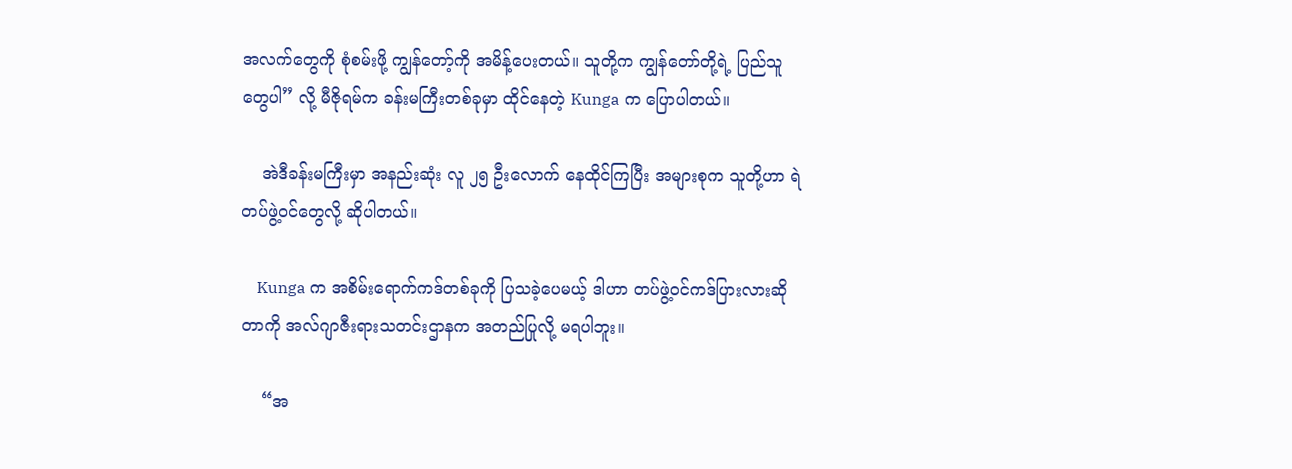အလက်တွေကို စုံစမ်းဖို့ ကျွန်တော့်ကို အမိန့်ပေးတယ်။ သူတို့က ကျွန်တော်တို့ရဲ့ ပြည်သူတွေပါ” လို့ မီဇိုရမ်က ခန်းမကြီးတစ်ခုမှာ ထိုင်နေတဲ့ Kunga က ပြောပါတယ်။

    အဲဒီခန်းမကြီးမှာ အနည်းဆုံး လူ ၂၅ ဦးလောက် နေထိုင်ကြပြီး အများစုက သူတို့ဟာ ရဲတပ်ဖွဲ့ဝင်တွေလို့ ဆိုပါတယ်။

    Kunga က အစိမ်းရောက်ကဒ်တစ်ခုကို ပြသခဲ့ပေမယ့် ဒါဟာ တပ်ဖွဲ့ဝင်ကဒ်ပြားလားဆိုတာကို အလ်ဂျာဇီးရားသတင်းဌာနက အတည်ပြုလို့ မရပါဘူး။

    “အ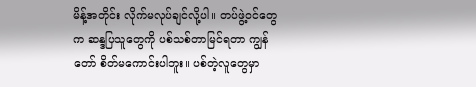မိန့်အတိုင်း လိုက်မလုပ်ချင်လို့ပါ။ တပ်ဖွဲ့ဝင်တွေက ဆန္ဒပြသူတွေကို ပစ်သစ်တာမြင်ရတာ ကျွန်တော် စိတ်မကောင်းပါဘူး။ ပစ်တဲ့လူတွေမှာ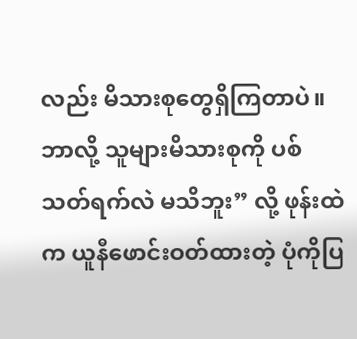လည်း မိသားစုတွေရှိကြတာပဲ။ ဘာလို့ သူများမိသားစုကို ပစ်သတ်ရက်လဲ မသိဘူး” လို့ ဖုန်းထဲက ယူနီဖောင်းဝတ်ထားတဲ့ ပုံကိုပြ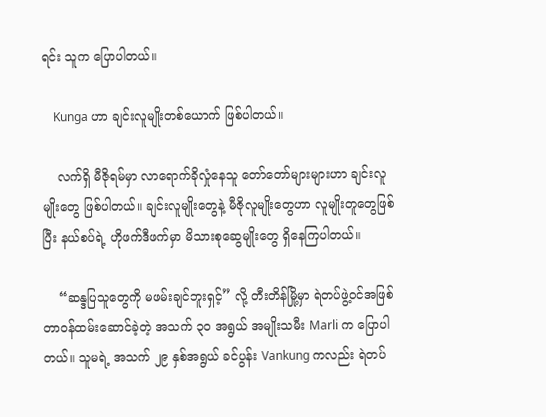ရင်း သူက ပြောပါတယ်။

    Kunga ဟာ ချင်းလူမျိုးတစ်ယောက် ဖြစ်ပါတယ်။

    လက်ရှိ မီဇိုရမ်မှာ လာရောက်ခိုလှုံနေသူ တော်တော်များများဟာ ချင်းလူမျိုးတွေ ဖြစ်ပါတယ်။ ချင်းလူမျိုးတွေနဲ့ မီဇိုလူမျိုးတွေဟာ လူမျိုးတူတွေဖြစ်ပြီး နယ်စပ်ရဲ့ ဟိုဖက်ဒီဖက်မှာ မိသားစုဆွေမျိုးတွေ ရှိနေကြပါတယ်။

    “ဆန္ဒပြသူတွေကို မဖမ်းချင်ဘူးရှင့်” လို့ တီးတိန်မြို့မှာ ရဲတပ်ဖွဲ့ဝင်အဖြစ် တာဝန်ထမ်းဆောင်ခဲ့တဲ့ အသက် ၃၀ အရွယ် အမျိုးသမီး Marli က ပြောပါတယ်။ သူမရဲ့ အသက် ၂၉ နှစ်အရွယ် ခင်ပွန်း Vankung ကလည်း ရဲတပ်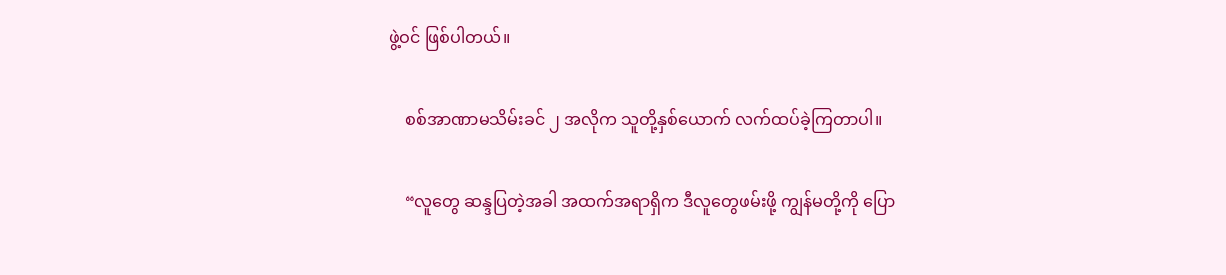ဖွဲ့ဝင် ဖြစ်ပါတယ်။

    စစ်အာဏာမသိမ်းခင် ၂ အလိုက သူတို့နှစ်ယောက် လက်ထပ်ခဲ့ကြတာပါ။

    “လူတွေ ဆန္ဒပြတဲ့အခါ အထက်အရာရှိက ဒီလူတွေဖမ်းဖို့ ကျွန်မတို့ကို ပြော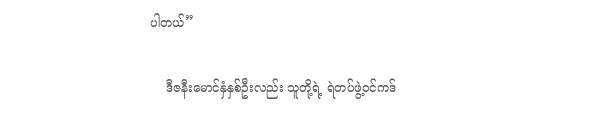ပါတယ်”

    ဒီဇနီးမောင်နှံနှစ်ဦးလည်း သူတို့ရဲ့ ရဲတပ်ဖွဲ့ဝင်ကဒ်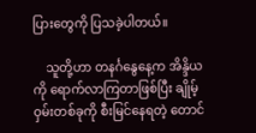ပြားတွေကို ပြသခဲ့ပါတယ်။

    သူတို့ဟာ တနင်္ဂနွေနေ့က အိန္ဒိယကို ရောက်လာကြတာဖြစ်ပြီး ချိုမ့်ဝှမ်းတစ်ခုကို စီးမြင်နေရတဲ့ တောင်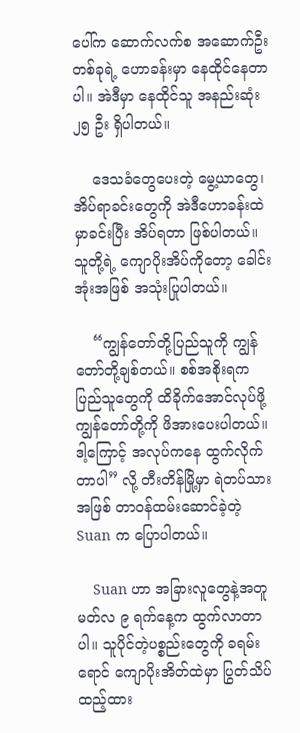ပေါ်က ဆောက်လက်စ အဆောက်ဦးတစ်ခုရဲ့ ဟောခန်းမှာ နေထိုင်နေတာပါ။ အဲဒီမှာ နေထိုင်သူ အနည်းဆုံး ၂၅ ဦး ရှိပါတယ်။

    ဒေသခံတွေပေးတဲ့ မွေ့ယာတွေ၊ အိပ်ရာခင်းတွေကို အဲဒီဟောခန်းထဲမှာခင်းပြီး အိပ်ရတာ ဖြစ်ပါတယ်။ သူတို့ရဲ့ ကျောပိုးအိပ်ကိုတော့ ခေါင်းအုံးအဖြစ် အသုံးပြုပါတယ်။

    “ကျွန်တော်တို့ပြည်သူကို ကျွန်တော်တို့ချစ်တယ်။ စစ်အစိုးရက ပြည်သူတွေကို ထိခိုက်အောင်လုပ်ဖို့ ကျွန်တော်တို့ကို ဖိအားပေးပါတယ်။ ဒါ့ကြောင့် အလုပ်ကနေ ထွက်လိုက်တာပါ” လို့ တီးတိန်မြို့မှာ ရဲတပ်သားအဖြစ် တာဝန်ထမ်းဆောင်ခဲ့တဲ့ Suan က ပြောပါတယ်။

    Suan ဟာ အခြားလူတွေနဲ့အတူ မတ်လ ၉ ရက်နေ့က ထွက်လာတာပါ။ သူပိုင်တဲ့ပစ္စည်းတွေကို ခရမ်းရောင် ကျောပိုးအိတ်ထဲမှာ ပြွတ်သိပ်ထည့်ထား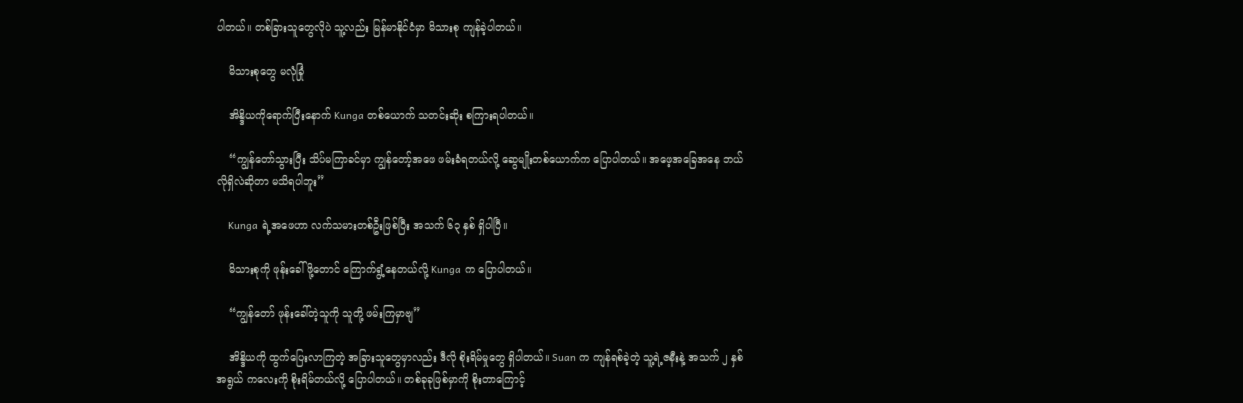ပါတယ်။ တစ်ခြားသူတွေလိုပဲ သူ့လည်း မြန်မာနိုင်ငံမှာ မိသားစု ကျန်ခဲ့ပါတယ်။

    မိသားစုတွေ မလုံခြုံ

    အိန္ဒိယကိုရောက်ပြီးနောက် Kunga တစ်ယောက် သတင်းဆိုး စကြားရပါတယ်။

    “ကျွန်တော်သွားပြီး သိပ်မကြာခင်မှာ ကျွန်တော့်အဖေ ဖမ်းခံရတယ်လို့ ဆွေမျိုးတစ်ယောက်က ပြောပါတယ်။ အဖေ့အခြေအနေ ဘယ်လိုရှိလဲဆိုတာ မသိရပါဘူး”

    Kunga ရဲ့အဖေဟာ လက်သမားတစ်ဦးဖြစ်ပြီး အသက် ၆၃ နှစ် ရှိပါပြီ။

    မိသားစုကို ဖုန်းခေါ်ဖို့တောင် ကြောက်ရွံ့နေတယ်လို့ Kunga က ပြောပါတယ်။

    “ကျွန်တော် ဖုန်းခေါ်တဲ့သူကို သူတို့ ဖမ်းကြမှာဗျ”

    အိန္ဒိယကို ထွက်ပြေးလာကြတဲ့ အခြားသူတွေမှာလည်း ဒီလို စိုးရိမ်မှုတွေ ရှိပါတယ်။ Suan က ကျန်ရစ်ခဲ့တဲ့ သူ့ရဲ့ဇနီးနဲ့ အသက် ၂ နှစ်အရွယ် ကလေးကို စိုးရိမ်တယ်လို့ ပြောပါတယ်။ တစ်ခုခုဖြစ်မှာကို စိုးတာကြောင့်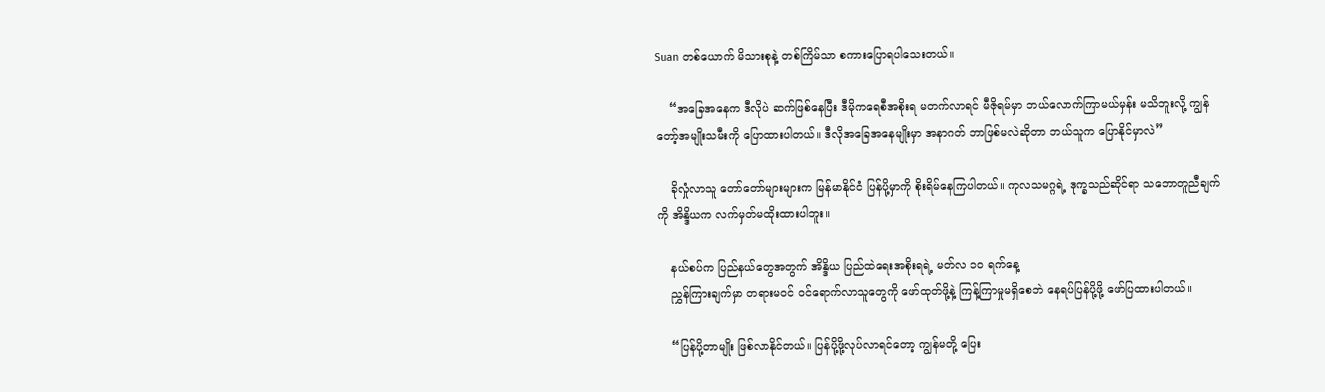Suan တစ်ယောက် မိသားစုနဲ့ တစ်ကြိမ်သာ စကားပြောရပါသေးတယ်။

    “အခြေအနေက ဒီလိုပဲ ဆက်ဖြစ်နေပြီး ဒီမိုကရေစီအစိုးရ မတက်လာရင် မီဇိုရမ်မှာ ဘယ်လောက်ကြာမယ်မှန်း မသိဘူးလို့ ကျွန်တော့်အမျိုးသမီးကို ပြောထားပါတယ်။ ဒီလိုအခြေအနေမျိုးမှာ အနာဂတ် ဘာဖြစ်မလဲဆိုတာ ဘယ်သူက ပြောနိုင်မှာလဲ”

    ခိုလှုံလာသူ တော်တော်များများက မြန်မာနိုင်ငံ ပြန်ပို့မှာကို စိုးရိမ်နေကြပါတယ်။ ကုလသမဂ္ဂရဲ့ ဒုက္ခသည်ဆိုင်ရာ သဘောတူညီချက်ကို အိန္ဒိယက လက်မှတ်မထိုးထားပါဘူး။

    နယ်စပ်က ပြည်နယ်တွေအတွက် အိန္ဒိယ ပြည်ထဲရေးအစိုးရရဲ့ မတ်လ ၁၀ ရက်နေ့
    ညွှန်ကြားချက်မှာ တရားမဝင် ဝင်ရောက်လာသူတွေကို ဖော်ထုတ်ဖို့နဲ့ ကြန့်ကြာမှုမရှိစေဘဲ နေရပ်ပြန်ပို့ဖို့ ဖော်ပြထားပါတယ်။

    “ပြန်ပို့တာမျိုး ဖြစ်လာနိုင်တယ်။ ပြန်ပို့ဖို့လုပ်လာရင်တော့ ကျွန်မတို့ ပြေး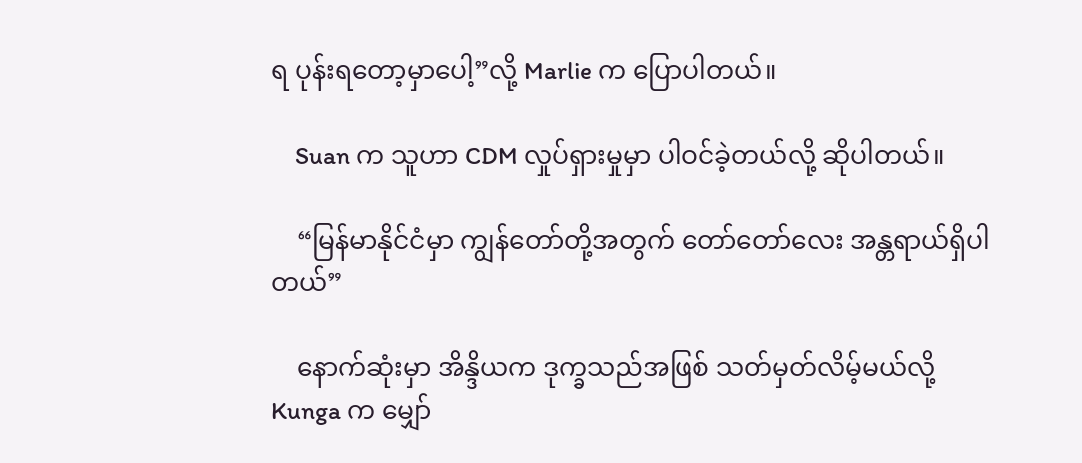ရ ပုန်းရတော့မှာပေါ့”လို့ Marlie က ပြောပါတယ်။

    Suan က သူဟာ CDM လှုပ်ရှားမှုမှာ ပါဝင်ခဲ့တယ်လို့ ဆိုပါတယ်။

    “မြန်မာနိုင်ငံမှာ ကျွန်တော်တို့အတွက် တော်တော်လေး အန္တရာယ်ရှိပါတယ်”

    နောက်ဆုံးမှာ အိန္ဒိယက ဒုက္ခသည်အဖြစ် သတ်မှတ်လိမ့်မယ်လို့ Kunga က မျှော်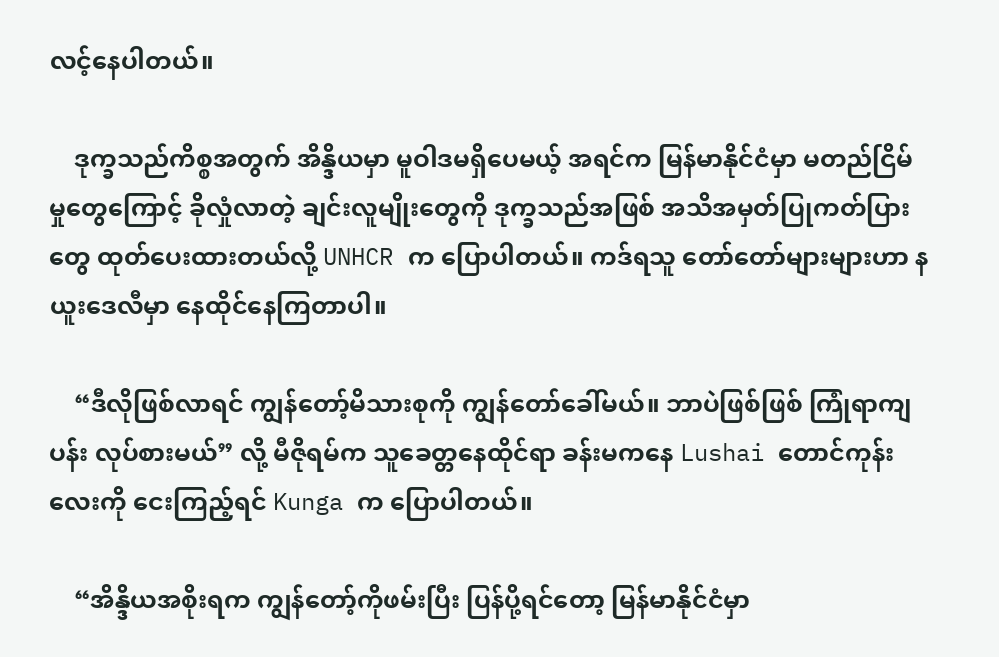လင့်နေပါတယ်။

    ဒုက္ခသည်ကိစ္စအတွက် အိန္ဒိယမှာ မူဝါဒမရှိပေမယ့် အရင်က မြန်မာနိုင်ငံမှာ မတည်ငြိမ်မှုတွေကြောင့် ခိုလှုံလာတဲ့ ချင်းလူမျိုးတွေကို ဒုက္ခသည်အဖြစ် အသိအမှတ်ပြုကတ်ပြားတွေ ထုတ်ပေးထားတယ်လို့ UNHCR က ပြောပါတယ်။ ကဒ်ရသူ တော်တော်များများဟာ နယူးဒေလီမှာ နေထိုင်နေကြတာပါ။

    “ဒီလိုဖြစ်လာရင် ကျွန်တော့်မိသားစုကို ကျွန်တော်ခေါ်မယ်။ ဘာပဲဖြစ်ဖြစ် ကြုံရာကျပန်း လုပ်စားမယ်” လို့ မီဇိုရမ်က သူခေတ္တနေထိုင်ရာ ခန်းမကနေ Lushai တောင်ကုန်းလေးကို ငေးကြည့်ရင် Kunga က ပြောပါတယ်။

    “အိန္ဒိယအစိုးရက ကျွန်တော့်ကိုဖမ်းပြီး ပြန်ပို့ရင်တော့ မြန်မာနိုင်ငံမှာ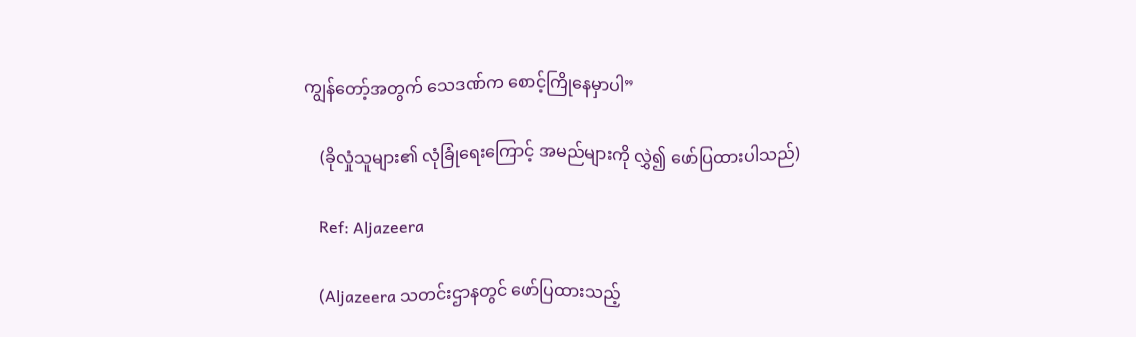ကျွန်တော့်အတွက် သေဒဏ်က စောင့်ကြိုနေမှာပါ”

    (ခိုလှုံသူများ၏ လုံခြုံရေးကြောင့် အမည်များကို လွှဲ၍ ဖော်ပြထားပါသည်)

    Ref: Aljazeera

    (Aljazeera သတင်းဌာနတွင် ဖော်ပြထားသည့်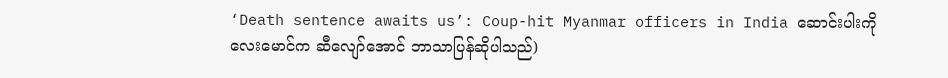‘Death sentence awaits us’: Coup-hit Myanmar officers in India ဆောင်းပါးကို လေးမောင်က ဆီလျော်အောင် ဘာသာပြန်ဆိုပါသည်)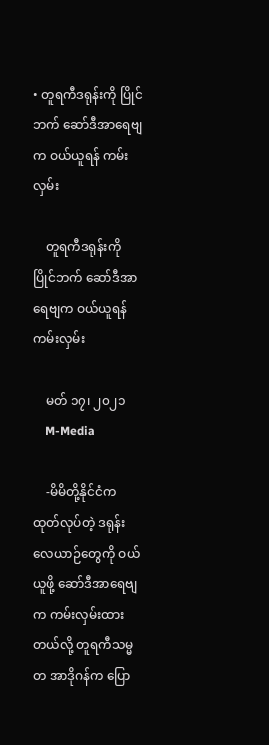• တူရကီဒရုန်းကို ပြိုင်ဘက် ဆော်ဒီအာရေဗျက ဝယ်ယူရန် ကမ်းလှမ်း

    တူရကီဒရုန်းကို ပြိုင်ဘက် ဆော်ဒီအာရေဗျက ဝယ်ယူရန် ကမ်းလှမ်း

    မတ် ၁၇၊ ၂၀၂၁
    M-Media

    -မိမိတို့နိုင်ငံက ထုတ်လုပ်တဲ့ ဒရုန်းလေယာဉ်တွေကို ဝယ်ယူဖို့ ဆော်ဒီအာရေဗျက ကမ်းလှမ်းထားတယ်လို့ တူရကီသမ္မတ အာဒိုဂန်က ပြော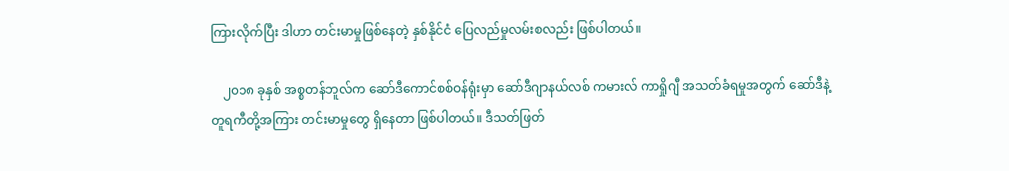ကြားလိုက်ပြီး ဒါဟာ တင်းမာမှုဖြစ်နေတဲ့ နှစ်နိုင်ငံ ပြေလည်မှုလမ်းစလည်း ဖြစ်ပါတယ်။

    ၂၀၁၈ ခုနှစ် အစ္စတန်ဘူလ်က ဆော်ဒီကောင်စစ်ဝန်ရုံးမှာ ဆော်ဒီဂျာနယ်လစ် ကမားလ် ကာရှိုဂျီ အသတ်ခံရမှုအတွက် ဆော်ဒီနဲ့ တူရကီတို့အကြား တင်းမာမှုတွေ ရှိနေတာ ဖြစ်ပါတယ်။ ဒီသတ်ဖြတ်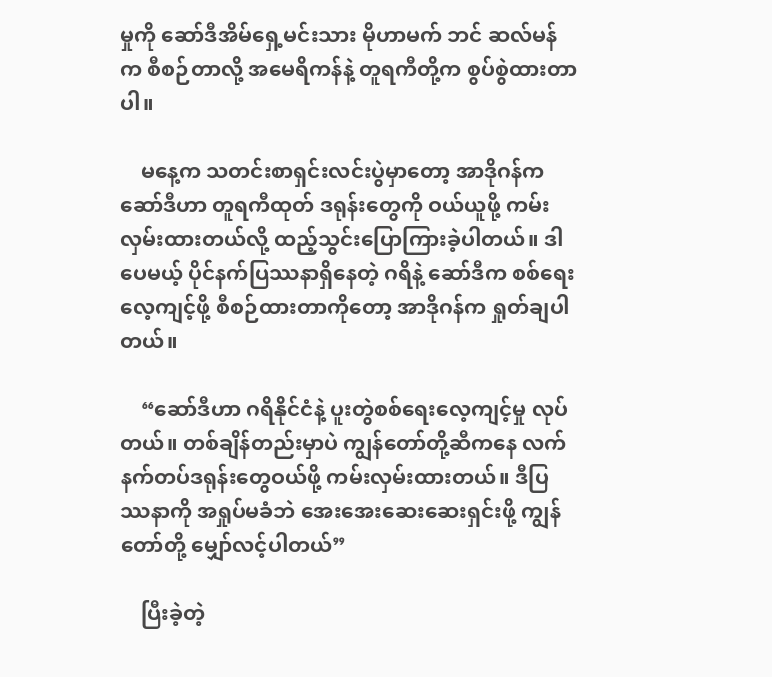မှုကို ဆော်ဒီအိမ်ရှေ့မင်းသား မိုဟာမက် ဘင် ဆလ်မန်က စီစဉ်တာလို့ အမေရိကန်နဲ့ တူရကီတို့က စွပ်စွဲထားတာပါ။

    မနေ့က သတင်းစာရှင်းလင်းပွဲမှာတော့ အာဒိုဂန်က ဆော်ဒီဟာ တူရကီထုတ် ဒရုန်းတွေကို ဝယ်ယူဖို့ ကမ်းလှမ်းထားတယ်လို့ ထည့်သွင်းပြောကြားခဲ့ပါတယ်။ ဒါပေမယ့် ပိုင်နက်ပြဿနာရှိနေတဲ့ ဂရိနဲ့ ဆော်ဒီက စစ်ရေးလေ့ကျင့်ဖို့ စီစဉ်ထားတာကိုတော့ အာဒိုဂန်က ရှုတ်ချပါတယ်။

    “ဆော်ဒီဟာ ဂရိနိုင်ငံနဲ့ ပူးတွဲစစ်ရေးလေ့ကျင့်မှု လုပ်တယ်။ တစ်ချိန်တည်းမှာပဲ ကျွန်တော်တို့ဆီကနေ လက်နက်တပ်ဒရုန်းတွေဝယ်ဖို့ ကမ်းလှမ်းထားတယ်။ ဒီပြဿနာကို အရှုပ်မခံဘဲ အေးအေးဆေးဆေးရှင်းဖို့ ကျွန်တော်တို့ မျှော်လင့်ပါတယ်”

    ပြီးခဲ့တဲ့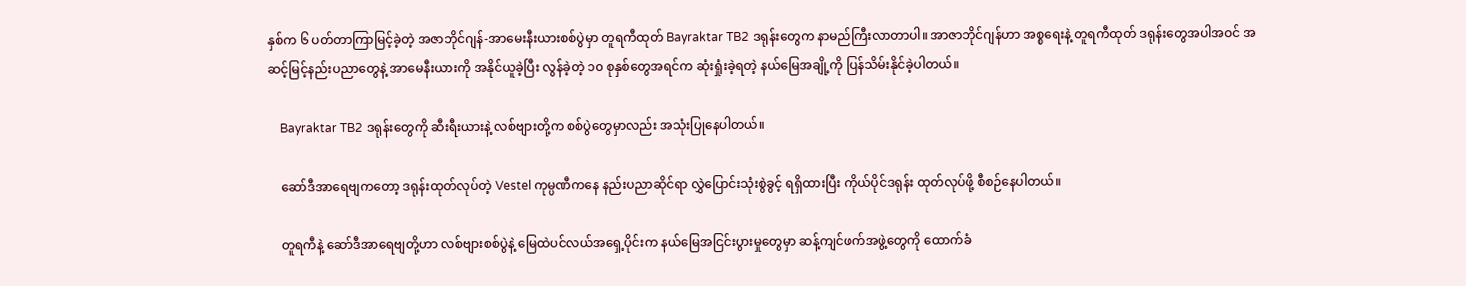နှစ်က ၆ ပတ်တာကြာမြင့်ခဲ့တဲ့ အဇာဘိုင်ဂျန်-အာမေးနီးယားစစ်ပွဲမှာ တူရကီထုတ် Bayraktar TB2 ဒရုန်းတွေက နာမည်ကြီးလာတာပါ။ အာဇာဘိုင်ဂျန်ဟာ အစ္စရေးနဲ့ တူရကီထုတ် ဒရုန်းတွေအပါအဝင် အဆင့်မြင့်နည်းပညာတွေနဲ့ အာမေနီးယားကို အနိုင်ယူခဲ့ပြီး လွန်ခဲ့တဲ့ ၁၀ စုနှစ်တွေအရင်က ဆုံးရှုံးခဲ့ရတဲ့ နယ်မြေအချို့ကို ပြန်သိမ်းနိုင်ခဲ့ပါတယ်။

    Bayraktar TB2 ဒရုန်းတွေကို ဆီးရီးယားနဲ့ လစ်ဗျားတို့က စစ်ပွဲတွေမှာလည်း အသုံးပြုနေပါတယ်။

    ဆော်ဒီအာရေဗျကတော့ ဒရုန်းထုတ်လုပ်တဲ့ Vestel ကုမ္ပဏီကနေ နည်းပညာဆိုင်ရာ လွှဲပြောင်းသုံးစွဲခွင့် ရရှိထားပြီး ကိုယ်ပိုင်ဒရုန်း ထုတ်လုပ်ဖို့ စီစဉ်နေပါတယ်။

    တူရကီနဲ့ ဆော်ဒီအာရေဗျတို့ဟာ လစ်ဗျားစစ်ပွဲနဲ့ မြေထဲပင်လယ်အရှေ့ပိုင်းက နယ်မြေအငြင်းပွားမှုတွေမှာ ဆန့်ကျင်ဖက်အဖွဲ့တွေကို ထောက်ခံ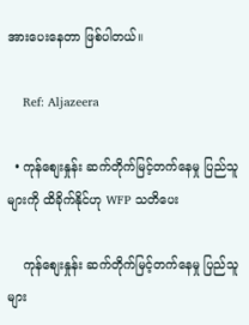အားပေးနေတာ ဖြစ်ပါတယ်။

    Ref: Aljazeera

  • ကုန်စျေးနှုန်း ဆက်တိုက်မြင့်တက်နေမှု ပြည်သူများကို ထိခိုက်နိုင်ဟု WFP သတိပေး

    ကုန်စျေးနှုန်း ဆက်တိုက်မြင့်တက်နေမှု ပြည်သူများ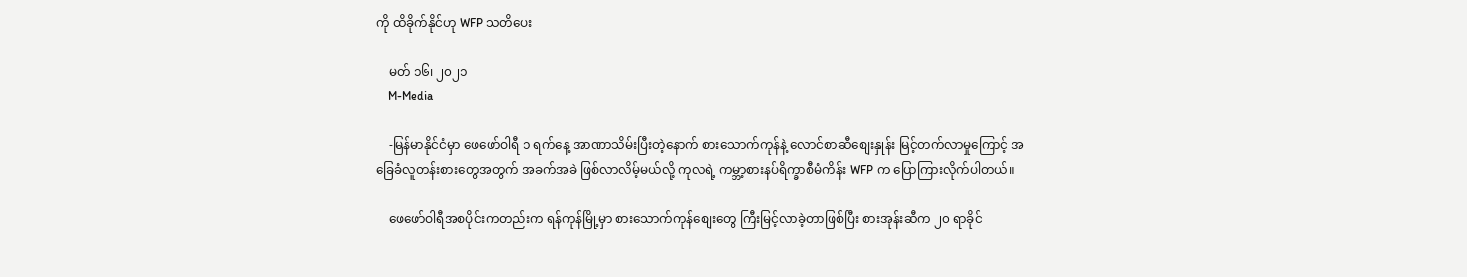ကို ထိခိုက်နိုင်ဟု WFP သတိပေး

    မတ် ၁၆၊ ၂၀၂၁
    M-Media

    -မြန်မာနိုင်ငံမှာ ဖေဖော်ဝါရီ ၁ ရက်နေ့ အာဏာသိမ်းပြီးတဲ့နောက် စားသောက်ကုန်နဲ့ လောင်စာဆီစျေးနှုန်း မြင့်တက်လာမှုကြောင့် အခြေခံလူတန်းစားတွေအတွက် အခက်အခဲ ဖြစ်လာလိမ့်မယ်လို့ ကုလရဲ့ ကမ္ဘာ့စားနပ်ရိက္ခာစီမံကိန်း WFP က ပြောကြားလိုက်ပါတယ်။

    ဖေဖော်ဝါရီအစပိုင်းကတည်းက ရန်ကုန်မြို့မှာ စားသောက်ကုန်စျေးတွေ ကြီးမြင့်လာခဲ့တာဖြစ်ပြီး စားအုန်းဆီက ၂၀ ရာခိုင်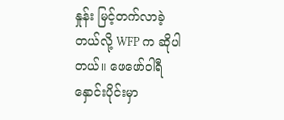နှုန်း မြင့်တက်လာခဲ့တယ်လို့ WFP က ဆိုပါတယ်။ ဖေဖော်ဝါရီနှောင်းပိုင်းမှာ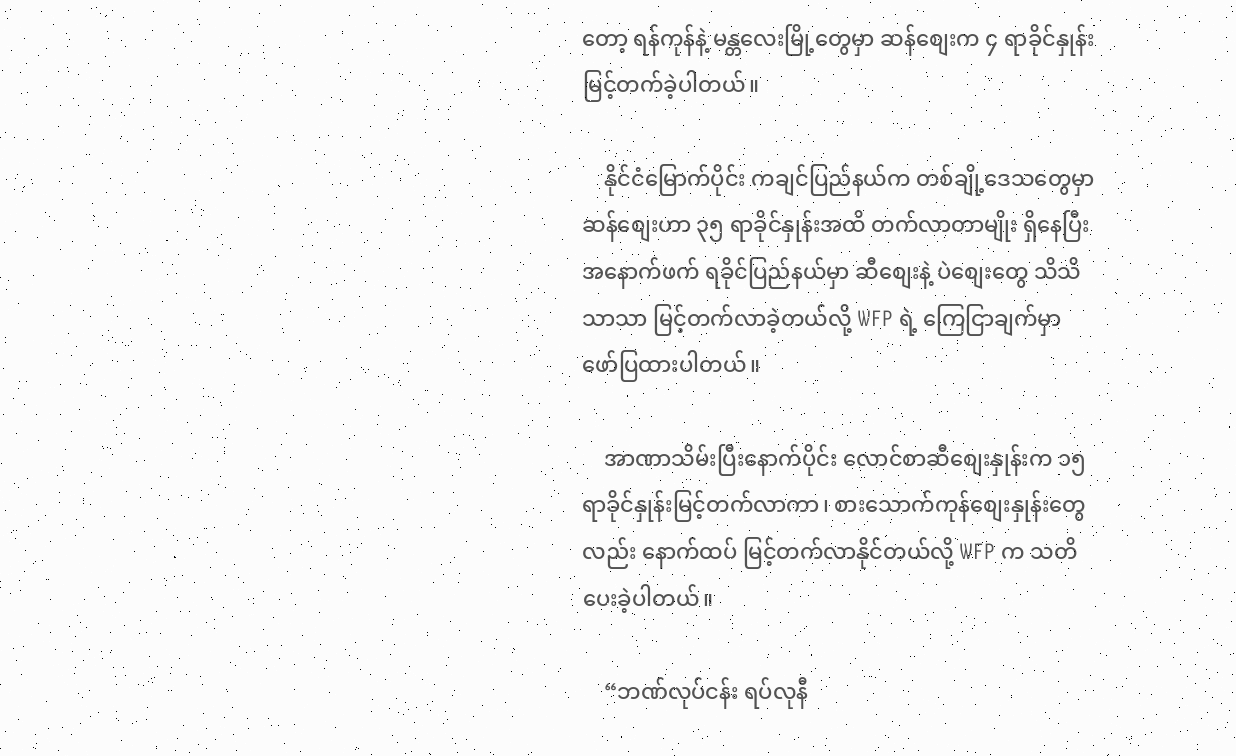တော့ ရန်ကုန်နဲ့ မန္တလေးမြို့တွေမှာ ဆန်စျေးက ၄ ရာခိုင်နှုန်း မြင့်တက်ခဲ့ပါတယ်။

    နိုင်ငံမြောက်ပိုင်း ကချင်ပြည်နယ်က တစ်ချို့ဒေသတွေမှာ ဆန်စျေးဟာ ၃၅ ရာခိုင်နှုန်းအထိ တက်လာတာမျိုး ရှိနေပြီး အနောက်ဖက် ရခိုင်ပြည်နယ်မှာ ဆီစျေးနဲ့ ပဲစျေးတွေ သိသိသာသာ မြင့်တက်လာခဲ့တယ်လို့ WFP ရဲ့ ကြေငြာချက်မှာ ဖော်ပြထားပါတယ်။

    အာဏာသိမ်းပြီးနောက်ပိုင်း လောင်စာဆီစျေးနှုန်းက ၁၅ ရာခိုင်နှုန်းမြင့်တက်လာကာ၊ စားသောက်ကုန်စျေးနှုန်းတွေလည်း နောက်ထပ် မြင့်တက်လာနိုင်တယ်လို့ WFP က သတိပေးခဲ့ပါတယ်။

    “ဘဏ်လုပ်ငန်း ရပ်လုနီ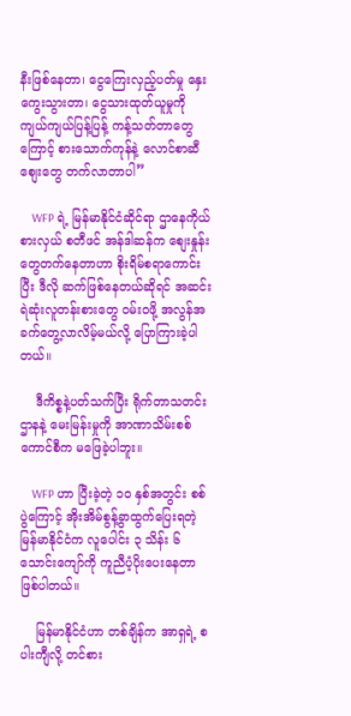နီးဖြစ်နေတာ၊ ငွေကြေးလှည့်ပတ်မှု နှေးကွေးသွားတာ၊ ငွေသားထုတ်ယူမှုကို ကျယ်ကျယ်ပြန့်ပြန့် ကန့်သတ်တာတွေကြောင့် စားသောက်ကုန်နဲ့ လောင်စာဆီစျေးတွေ တက်လာတာပါ”

    WFP ရဲ့ မြန်မာနိုင်ငံဆိုင်ရာ ဌာနေကိုယ်စားလှယ် စတီဖင် အန်ဒါဆန်က စျေးနှုန်းတွေတက်နေတာဟာ စိုးရိမ်စရာကောင်းပြီး ဒီလို ဆက်ဖြစ်နေတယ်ဆိုရင် အဆင်းရဲဆုံးလူတန်းစားတွေ ဝမ်း၀ဖို့ အလွန်အခက်တွေ့လာလိမ့်မယ်လို့ ပြောကြားခဲ့ပါတယ်။

    ဒီကိစ္စနဲ့ပတ်သက်ပြီး ရိုက်တာသတင်းဌာနနဲ့ မေးမြန်းမှုကို အာဏာသိမ်းစစ်ကောင်စီက မဖြေခဲ့ပါဘူး။

    WFP ဟာ ပြီးခဲ့တဲ့ ၁၀ နှစ်အတွင်း စစ်ပွဲကြောင့် အိုးအိမ်စွန့်ခွာထွက်ပြေးရတဲ့ မြန်မာနိုင်ငံက လူပေါင်း ၃ သိန်း ၆ သောင်းကျော်ကို ကူညီပံ့ပိုးပေးနေတာ ဖြစ်ပါတယ်။

    မြန်မာနိုင်ငံဟာ တစ်ချိန်က အာရှရဲ့ စပါးကျီလို့ တင်စား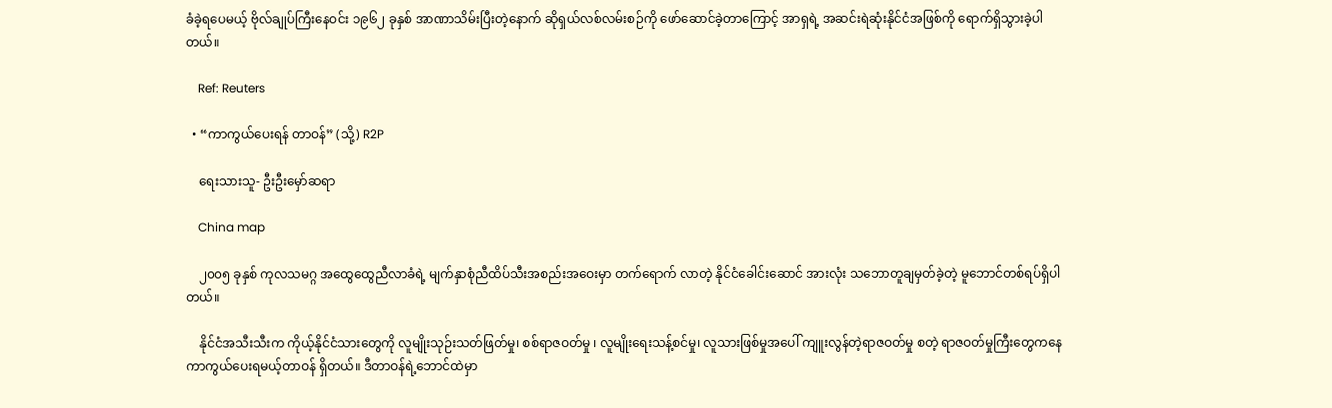ခံခဲ့ရပေမယ့် ဗိုလ်ချုပ်ကြီးနေဝင်း ၁၉၆၂ ခုနှစ် အာဏာသိမ်းပြီးတဲ့နောက် ဆိုရှယ်လစ်လမ်းစဉ်ကို ဖော်ဆောင်ခဲ့တာကြောင့် အာရှရဲ့ အဆင်းရဲဆုံးနိုင်ငံအဖြစ်ကို ရောက်ရှိသွားခဲ့ပါတယ်။

    Ref: Reuters

  • “ကာကွယ်ပေးရန် တာဝန်” (သို့) R2P

    ရေးသားသူ- ဦးဦးမှော်ဆရာ

    China map

    ၂၀၀၅ ခုနှစ် ကုလသမဂ္ဂ အထွေထွေညီလာခံရဲ့ မျက်နှာစုံညီထိပ်သီးအစည်းအဝေးမှာ တက်ရောက် လာတဲ့ နိုင်ငံခေါင်းဆောင် အားလုံး သဘောတူချမှတ်ခဲ့တဲ့ မူဘောင်တစ်ရပ်ရှိပါတယ်။

    နိုင်ငံအသီးသီးက ကိုယ့်နိုင်ငံသားတွေကို လူမျိုးသုဉ်းသတ်ဖြတ်မှု၊ စစ်ရာဇဝတ်မှု ၊ လူမျိုးရေးသန့်စင်မှု၊ လူသားဖြစ်မှုအပေါ် ကျူးလွန်တဲ့ရာဇဝတ်မှု စတဲ့ ရာဇဝတ်မှုကြီးတွေကနေ ကာကွယ်ပေးရမယ့်တာဝန် ရှိတယ်။ ဒီတာဝန်ရဲ့ဘောင်ထဲမှာ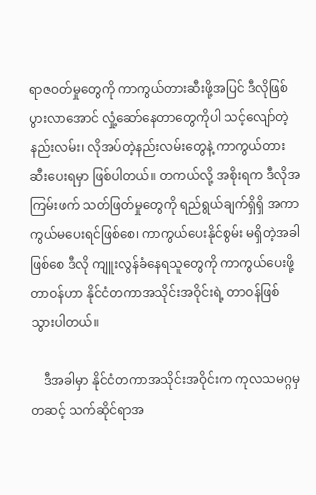ရာဇဝတ်မှုတွေကို ကာကွယ်တားဆီးဖို့အပြင် ဒီလိုဖြစ်ပွားလာအောင် လှုံ့ဆော်နေတာတွေကိုပါ သင့်လျော်တဲ့နည်းလမ်း၊ လိုအပ်တဲ့နည်းလမ်းတွေနဲ့ ကာကွယ်တားဆီးပေးရမှာ ဖြစ်ပါတယ်။ တကယ်လို့ အစိုးရက ဒီလိုအကြမ်းဖက် သတ်ဖြတ်မှုတွေကို ရည်ရွယ်ချက်ရှိရှိ အကာကွယ်မပေးရင်ဖြစ်စေ၊ ကာကွယ်ပေးနိုင်စွမ်း မရှိတဲ့အခါဖြစ်စေ ဒီလို ကျူးလွန်ခံနေရသူတွေကို ကာကွယ်ပေးဖို့တာဝန်ဟာ နိုင်ငံတကာအသိုင်းအဝိုင်းရဲ့ တာဝန်ဖြစ်သွားပါတယ်။

    ဒီအခါမှာ နိုင်ငံတကာအသိုင်းအဝိုင်းက ကုလသမဂ္ဂမှတဆင့် သက်ဆိုင်ရာအ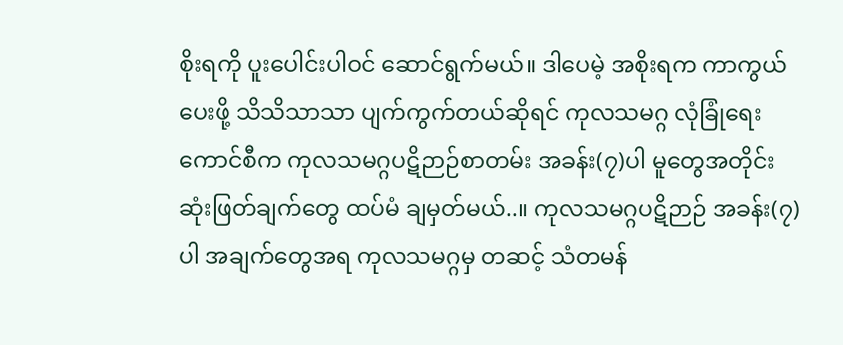စိုးရကို ပူးပေါင်းပါဝင် ဆောင်ရွက်မယ်။ ဒါပေမဲ့ အစိုးရက ကာကွယ်ပေးဖို့ သိသိသာသာ ပျက်ကွက်တယ်ဆိုရင် ကုလသမဂ္ဂ လုံခြုံရေးကောင်စီက ကုလသမဂ္ဂပဋိဉာဉ်စာတမ်း အခန်း(၇)ပါ မူတွေအတိုင်း ဆုံးဖြတ်ချက်တွေ ထပ်မံ ချမှတ်မယ်..။ ကုလသမဂ္ဂပဋိဉာဉ် အခန်း(၇)ပါ အချက်တွေအရ ကုလသမဂ္ဂမှ တဆင့် သံတမန်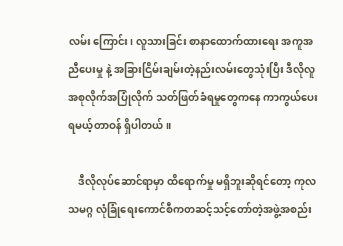လမ်း ကြောင်း၊ လူသားခြင်း စာနာထောက်ထားရေး အကူအညီပေးမှု နဲ့ အခြားငြိမ်းချမ်းတဲ့နည်းလမ်းတွေသုံးပြီး ဒီလိုလူအစုလိုက်အပြုံလိုက် သတ်ဖြတ်ခံရမှုတွေကနေ ကာကွယ်ပေးရမယ့်တာဝန် ရှိပါတယ်။

    ဒီလိုလုပ်ဆောင်ရာမှာ ထိရောက်မှု မရှိဘူးဆိုရင်တော့ ကုလသမဂ္ဂ လုံခြုံရေးကောင်စီကတဆင့်သင့်တော်တဲ့အဖွဲ့အစည်း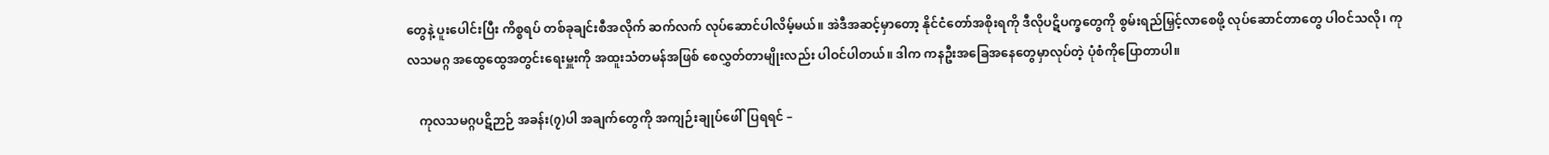တွေနဲ့ ပူးပေါင်းပြီး ကိစ္စရပ် တစ်ခုချင်းစီအလိုက် ဆက်လက် လုပ်ဆောင်ပါလိမ့်မယ်။ အဲဒီအဆင့်မှာတော့ နိုင်ငံတော်အစိုးရကို ဒီလိုပဋိပက္ခတွေကို စွမ်းရည်မြှင့်လာစေဖို့ လုပ်ဆောင်တာတွေ ပါဝင်သလို၊ ကုလသမဂ္ဂ အထွေထွေအတွင်းရေးမှူးကို အထူးသံတမန်အဖြစ် စေလွှတ်တာမျိုးလည်း ပါဝင်ပါတယ်။ ဒါက ကနဦးအခြေအနေတွေမှာလုပ်တဲ့ ပုံစံကိုပြောတာပါ။

    ကုလသမဂ္ဂပဋိဉာဉ် အခန်း(၇)ပါ အချက်တွေကို အကျဉ်းချုပ်ဖေါ်ပြရရင် –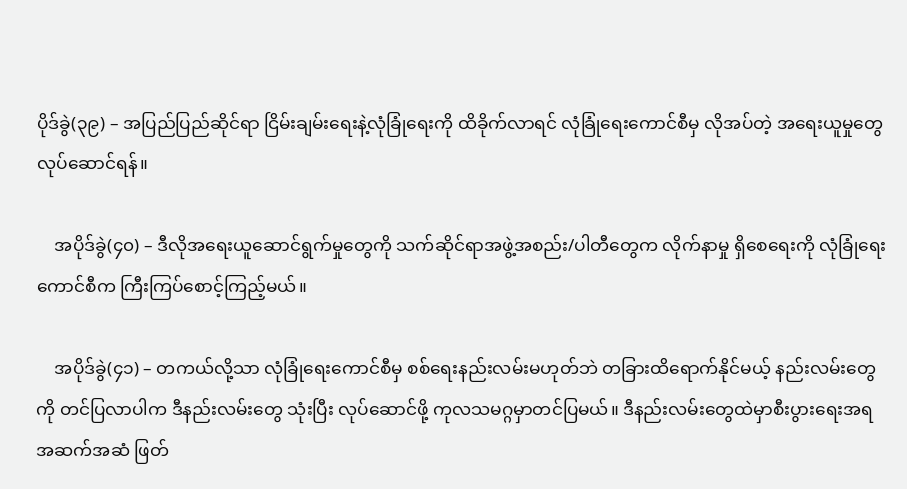ပိုဒ်ခွဲ(၃၉) – အပြည်ပြည်ဆိုင်ရာ ငြိမ်းချမ်းရေးနဲ့လုံခြုံရေးကို ထိခိုက်လာရင် လုံခြုံရေးကောင်စီမှ လိုအပ်တဲ့ အရေးယူမှုတွေ လုပ်ဆောင်ရန်။

    အပိုဒ်ခွဲ(၄၀) – ဒီလိုအရေးယူဆောင်ရွက်မှုတွေကို သက်ဆိုင်ရာအဖွဲ့အစည်း/ပါတီတွေက လိုက်နာမှု ရှိစေရေးကို လုံခြုံရေးကောင်စီက ကြီးကြပ်စောင့်ကြည့်မယ်။

    အပိုဒ်ခွဲ(၄၁) – တကယ်လို့သာ လုံခြုံရေးကောင်စီမှ စစ်ရေးနည်းလမ်းမဟုတ်ဘဲ တခြားထိရောက်နိုင်မယ့် နည်းလမ်းတွေကို တင်ပြလာပါက ဒီနည်းလမ်းတွေ သုံးပြီး လုပ်ဆောင်ဖို့ ကုလသမဂ္ဂမှာတင်ပြမယ်။ ဒီနည်းလမ်းတွေထဲမှာစီးပွားရေးအရ အဆက်အဆံ ဖြတ်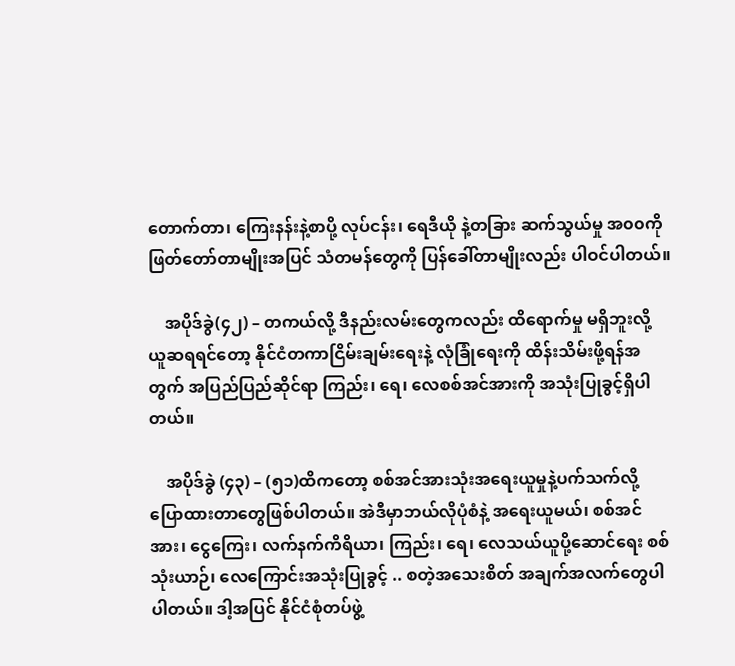တောက်တာ၊ ကြေးနန်းနဲ့စာပို့ လုပ်ငန်း၊ ရေဒီယို နဲ့တခြား ဆက်သွယ်မှု အ၀၀ကို ဖြတ်တော်တာမျိုးအပြင် သံတမန်တွေကို ပြန်ခေါ်တာမျိုးလည်း ပါဝင်ပါတယ်။

    အပိုဒ်ခွဲ(၄၂) – တကယ်လို့ ဒီနည်းလမ်းတွေကလည်း ထိရောက်မှု မရှိဘူးလို့ ယူဆရရင်တော့ နိုင်ငံတကာငြိမ်းချမ်းရေးနဲ့ လုံခြုံရေးကို ထိန်းသိမ်းဖို့ရန်အတွက် အပြည်ပြည်ဆိုင်ရာ ကြည်း၊ ရေ၊ လေစစ်အင်အားကို အသုံးပြုခွင့်ရှိပါတယ်။

    အပိုဒ်ခွဲ (၄၃) – (၅၁)ထိကတော့ စစ်အင်အားသုံးအရေးယူမှုနဲ့ပက်သက်လို့ ပြောထားတာတွေဖြစ်ပါတယ်။ အဲဒီမှာဘယ်လိုပုံစံနဲ့ အရေးယူမယ်၊ စစ်အင်အား၊ ငွေကြေး၊ လက်နက်ကိရိယာ၊ ကြည်း၊ ရေ၊ လေသယ်ယူပို့ဆောင်ရေး စစ်သုံးယာဉ်၊ လေကြောင်းအသုံးပြုခွင့် .. စတဲ့အသေးစိတ် အချက်အလက်တွေပါ ပါတယ်။ ဒါ့အပြင် နိုင်ငံစုံတပ်ဖွဲ့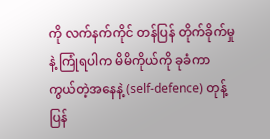ကို လက်နက်ကိုင် တန်ပြန် တိုက်ခိုက်မှုနဲ့ ကြုံရပါက မိမိကိုယ်ကို ခုခံကာကွယ်တဲ့အနေနဲ့ (self-defence) တုန့်ပြန်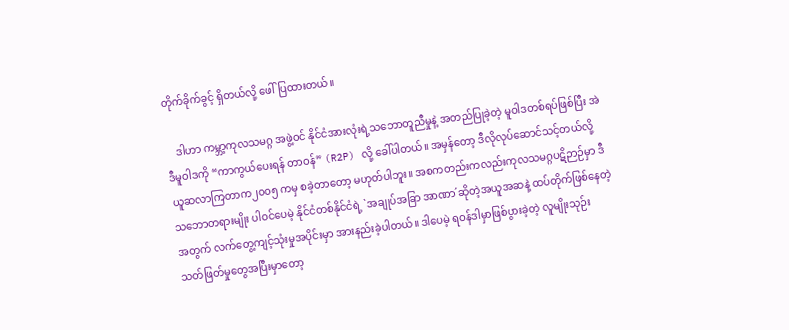တိုက်ခိုက်ခွင့် ရှိတယ်လို့ ဖေါ်ပြထားတယ်။

    ဒါဟာ ကမ္ဘာ့ကုလသမဂ္ဂ အဖွဲ့ဝင် နိုင်ငံအားလုံးရဲ့သဘောတူညီမှုနဲ့ အတည်ပြုခဲ့တဲ့ မူဝါဒတစ်ရပ်ဖြစ်ပြီး အဲဒီမူဝါဒကို “ကာကွယ်ပေးရန် တာဝန်” (R2P) လို့ ခေါ်ပါတယ်။ အမှန်တော့ ဒီလိုလုပ်ဆောင်သင့်တယ်လို့ ယူဆလာကြတာက၂၀၀၅ ကမှ စခဲ့တာတော့ မဟုတ်ပါဘူး။ အစကတည်းကလည်းကုလသမဂ္ဂပဋိဉာဉ်မှာ ဒီသဘောတရားမျိုး ပါဝင်ပေမဲ့ နိုင်ငံတစ်နိုင်ငံရဲ့ `အချုပ်အခြာ အာဏာ´ဆိုတဲ့အယူအဆနဲ့ ထပ်တိုက်ဖြစ်နေတဲ့အတွက် လက်တွေ့ကျင့်သုံးမှုအပိုင်းမှာ အားနည်းခဲ့ပါတယ်။ ဒါပေမဲ့ ရဝန်ဒါမှာဖြစ်ပွားခဲ့တဲ့ လူမျိုးသုဉ်း သတ်ဖြတ်မှုတွေအပြီးမှာတော့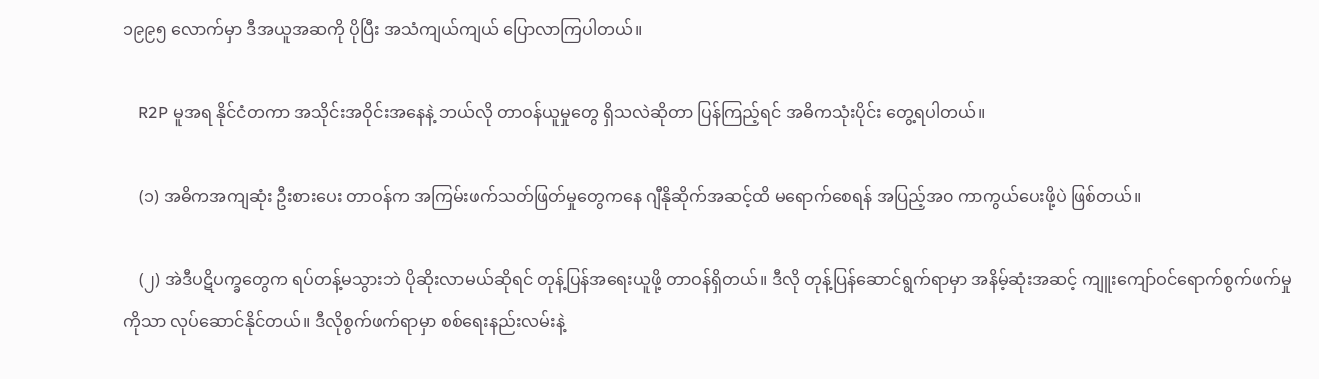၁၉၉၅ လောက်မှာ ဒီအယူအဆကို ပိုပြီး အသံကျယ်ကျယ် ပြောလာကြပါတယ်။

    R2P မူအရ နိုင်ငံတကာ အသိုင်းအဝိုင်းအနေနဲ့ ဘယ်လို တာဝန်ယူမှုတွေ ရှိသလဲဆိုတာ ပြန်ကြည့်ရင် အဓိကသုံးပိုင်း တွေ့ရပါတယ်။

    (၁) အဓိကအကျဆုံး ဦးစားပေး တာဝန်က အကြမ်းဖက်သတ်ဖြတ်မှုတွေကနေ ဂျီနိုဆိုက်အဆင့်ထိ မရောက်စေရန် အပြည့်အ၀ ကာကွယ်ပေးဖို့ပဲ ဖြစ်တယ်။

    (၂) အဲဒီပဋိပက္ခတွေက ရပ်တန့်မသွားဘဲ ပိုဆိုးလာမယ်ဆိုရင် တုန့်ပြန်အရေးယူဖို့ တာဝန်ရှိတယ်။ ဒီလို တုန့်ပြန်ဆောင်ရွက်ရာမှာ အနိမ့်ဆုံးအဆင့် ကျူးကျော်ဝင်ရောက်စွက်ဖက်မှုကိုသာ လုပ်ဆောင်နိုင်တယ်။ ဒီလိုစွက်ဖက်ရာမှာ စစ်ရေးနည်းလမ်းနဲ့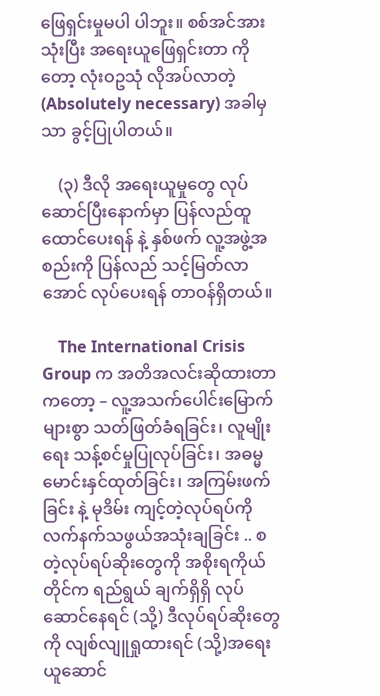ဖြေရှင်းမှုမပါ ပါဘူး။ စစ်အင်အားသုံးပြီး အရေးယူဖြေရှင်းတာ ကိုတော့ လုံးဝဥသုံ လိုအပ်လာတဲ့ (Absolutely necessary) အခါမှသာ ခွင့်ပြုပါတယ်။

    (၃) ဒီလို အရေးယူမှုတွေ လုပ်ဆောင်ပြီးနောက်မှာ ပြန်လည်ထူထောင်ပေးရန် နဲ့ နှစ်ဖက် လူ့အဖွဲ့အစည်းကို ပြန်လည် သင့်မြတ်လာအောင် လုပ်ပေးရန် တာဝန်ရှိတယ်။

    The International Crisis Group က အတိအလင်းဆိုထားတာကတော့ – လူ့အသက်ပေါင်းမြောက်များစွာ သတ်ဖြတ်ခံရခြင်း၊ လူမျိုးရေး သန့်စင်မှုပြုလုပ်ခြင်း၊ အဓမ္မမောင်းနှင်ထုတ်ခြင်း၊ အကြမ်းဖက်ခြင်း နဲ့ မုဒိမ်း ကျင့်တဲ့လုပ်ရပ်ကို လက်နက်သဖွယ်အသုံးချခြင်း .. စတဲ့လုပ်ရပ်ဆိုးတွေကို အစိုးရကိုယ်တိုင်က ရည်ရွယ် ချက်ရှိရှိ လုပ်ဆောင်နေရင် (သို့) ဒီလုပ်ရပ်ဆိုးတွေကို လျစ်လျူရှုထားရင် (သို့)အရေးယူဆောင်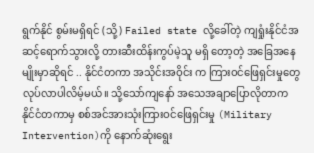ရွက်နိုင် စွမ်းမရှိရင် (သို့) Failed state လို့ခေါ်တဲ့ ကျရှုံးနိုင်ငံအဆင့်ရောက်သွားလို့ တားဆီးထိန်းကွပ်မဲ့သူ မရှိ တော့တဲ့ အခြေအနေမျိုးမှာဆိုရင် .. နိုင်ငံတကာ အသိုင်းအဝိုင်း က ကြားဝင်ဖြေရှင်းမှုတွေ လုပ်လာပါလိမ့်မယ်။ သို့သော်ကျနော် အသေအချာပြောလိုတာက နိုင်ငံတကာမှ စစ်အင်အားသုံးကြားဝင်ဖြေရှင်းမှု (Military Intervention)ကို နောက်ဆုံးရွေး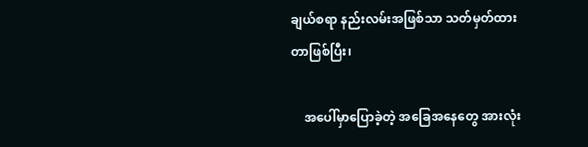ချယ်စရာ နည်းလမ်းအဖြစ်သာ သတ်မှတ်ထားတာဖြစ်ပြီး၊

    အပေါ်မှာပြောခဲ့တဲ့ အခြေအနေတွေ အားလုံး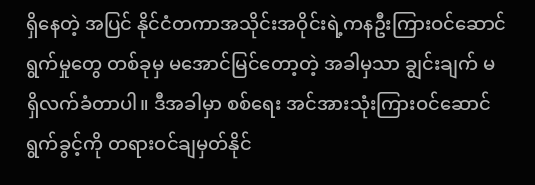ရှိနေတဲ့ အပြင် နိုင်ငံတကာအသိုင်းအဝိုင်းရဲ့ကနဦးကြားဝင်ဆောင်ရွက်မှုတွေ တစ်ခုမှ မအောင်မြင်တော့တဲ့ အခါမှသာ ချွင်းချက် မရှိလက်ခံတာပါ။ ဒီအခါမှာ စစ်ရေး အင်အားသုံးကြားဝင်ဆောင်ရွက်ခွင့်ကို တရားဝင်ချမှတ်နိုင်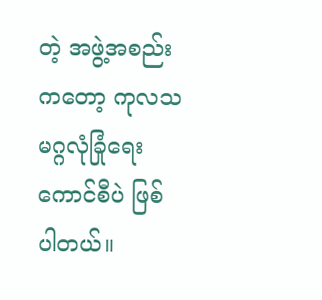တဲ့ အဖွဲ့အစည်းကတော့ ကုလသမဂ္ဂလုံခြုံရေး ကောင်စီပဲ ဖြစ်ပါတယ်။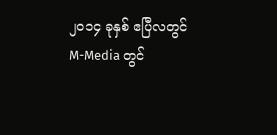၂၀၁၄ ခုနှစ် ဧပြီလတွင် M-Media တွင်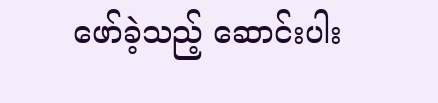ဖော်ခဲ့သည့် ဆောင်းပါး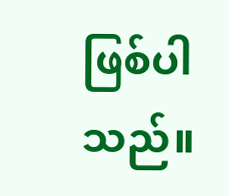ဖြစ်ပါသည်။